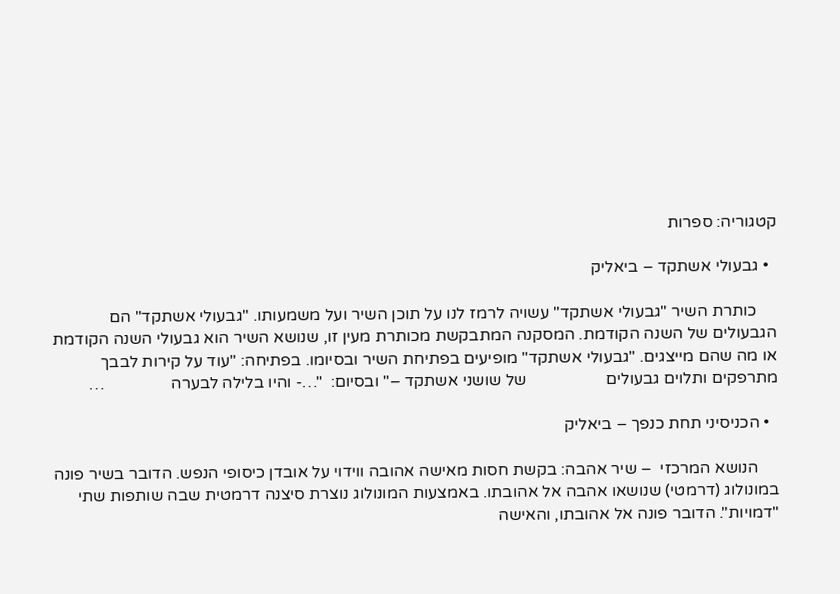קטגוריה: ספרות

  • גבעולי אשתקד – ביאליק

     כותרת השיר "גבעולי אשתקד" עשויה לרמז לנו על תוכן השיר ועל משמעותו. "גבעולי אשתקד" הם הגבעולים של השנה הקודמת. המסקנה המתבקשת מכותרת מעין זו, שנושא השיר הוא גבעולי השנה הקודמת או מה שהם מייצגים. "גבעולי אשתקד" מופיעים בפתיחת השיר ובסיומו. בפתיחה: "עוד על קירות לבבך מתרפקים ותלוים גבעולים                   של שושני אשתקד –" ובסיום:  "…- והיו בלילה לבערה                …

  • הכניסיני תחת כנפך – ביאליק

     הנושא המרכזי  – שיר אהבה: בקשת חסות מאישה אהובה ווידוי על אובדן כיסופי הנפש. הדובר בשיר פונה במונולוג (דרמטי) שנושאו אהבה אל אהובתו. באמצעות המונולוג נוצרת סיצנה דרמטית שבה שותפות שתי "דמויות". הדובר פונה אל אהובתו, והאישה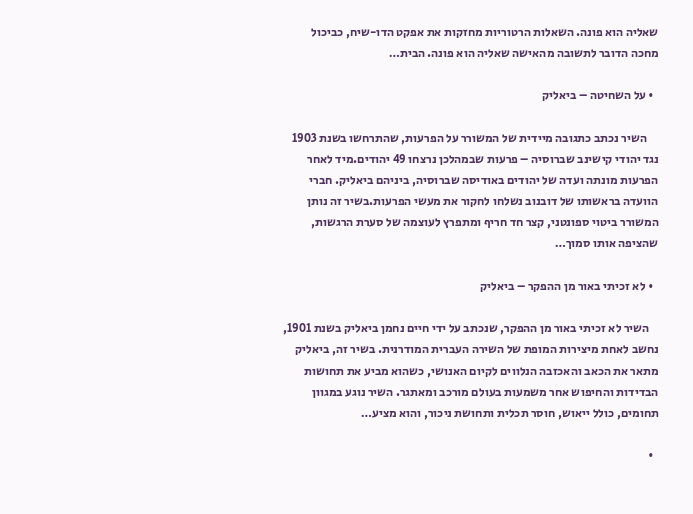שאליה הוא פונה. השאלות הרטוריות מחזקות את אפקט הדו-שיח, כביכול מחכה הדובר לתשובה מהאישה שאליה הוא פונה. הבית…

  • על השחיטה – ביאליק

     השיר נכתב כתגובה מיידית של המשורר על הפרעות, שהתרחשו בשנת 1903 נגד יהודי קישינב שברוסיה – פרעות שבמהלכן נרצחו 49 יהודים.מיד לאחר הפרעות מונתה ועדה של יהודים באודיסה שברוסיה, ביניהם ביאליק. חברי הוועדה בראשותו של דובנוב נשלחו לחקור את מעשי הפרעות.בשיר זה נותן המשורר ביטוי ספונטני, קצר חד חריף ומתפרץ לעוצמה של סערת הרגשות, שהציפה אותו סמוך…

  • לא זכיתי באור מן ההפקר – ביאליק

    השיר לא זכיתי באור מן ההפקר, שנכתב על ידי חיים נחמן ביאליק בשנת 1901, נחשב לאחת מיצירות המופת של השירה העברית המודרנית. בשיר זה, ביאליק מתאר את הכאב והאכזבה הנלווים לקיום האנושי, כשהוא מביע את תחושות הבדידות והחיפוש אחר משמעות בעולם מורכב ומאתגר. השיר נוגע במגוון תחומים, כולל ייאוש, חוסר תכלית ותחושת ניכור, והוא מציע…

  •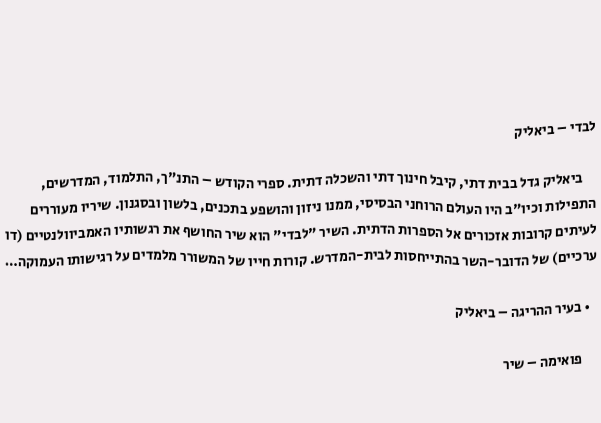לבדי – ביאליק

     ביאליק גדל בבית דתי, קיבל חינוך דתי והשכלה דתית. ספרי הקודש – התנ"ך, התלמוד, המדרשים, התפילות וכיו"ב היו העולם הרוחני הבסיסי, ממנו ניזון והושפע בתכנים, בלשון ובסגנון. שיריו מעוררים לעיתים קרובות אזכורים אל הספרות הדתית. השיר "לבדי" הוא שיר החושף את רגשותיו האמביוולנטיים (דו ערכיים) של הדובר-השר בהתייחסות לבית-המדרש. קורות חייו של המשורר מלמדים על רגישותו העמוקה…

  • בעיר ההריגה – ביאליק

     פואימה – שיר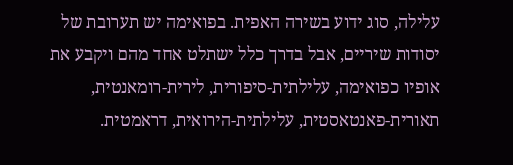עלילה, סוג ידוע בשירה האפית. בפואימה יש תערובת של יסודות שיריים, אבל בדרך כלל ישתלט אחד מהם ויקבע את אופיו כפואימה, עלילתית-סיפורית, לירית-רומאנטית, תאורית-פאנטאסטית, עלילתית-הירואית, דראמטית.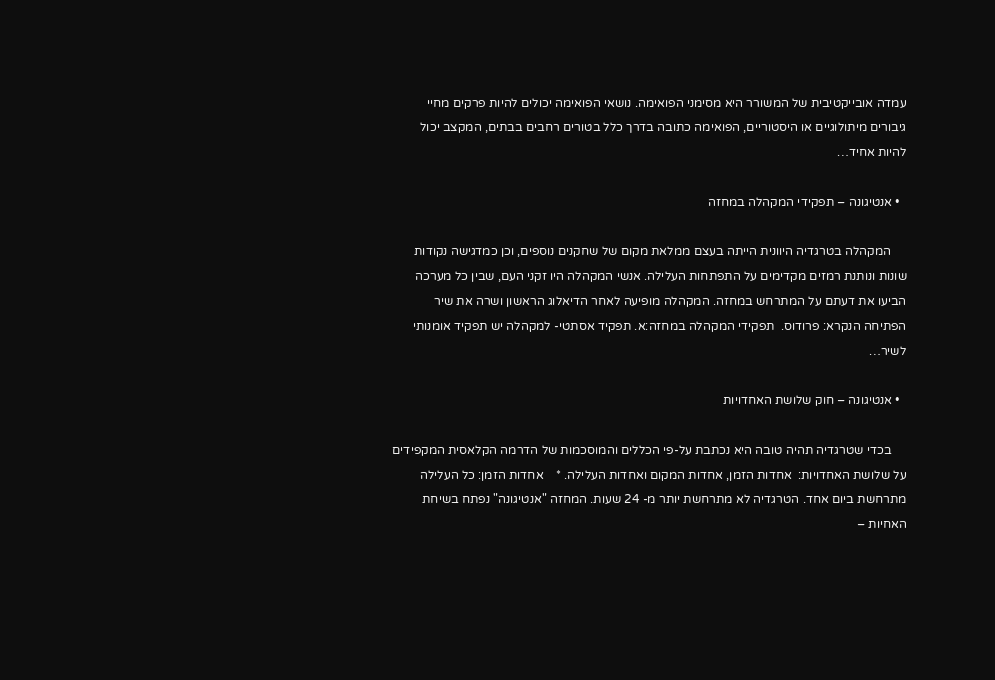עמדה אובייקטיבית של המשורר היא מסימני הפואימה. נושאי הפואימה יכולים להיות פרקים מחיי גיבורים מיתולוגיים או היסטוריים, הפואימה כתובה בדרך כלל בטורים רחבים בבתים, המקצב יכול להיות אחיד…

  • אנטיגונה – תפקידי המקהלה במחזה

     המקהלה בטרגדיה היוונית הייתה בעצם ממלאת מקום של שחקנים נוספים, וכן כמדגישה נקודות שונות ונותנת רמזים מקדימים על התפתחות העלילה. אנשי המקהלה היו זקני העם, שבין כל מערכה הביעו את דעתם על המתרחש במחזה. המקהלה מופיעה לאחר הדיאלוג הראשון ושרה את שיר הפתיחה הנקרא: פרודוס.  תפקידי המקהלה במחזה:א. תפקיד אסתטי- למקהלה יש תפקיד אומנותי לשיר…

  • אנטיגונה – חוק שלושת האחדויות

     בכדי שטרגדיה תהיה טובה היא נכתבת על-פי הכללים והמוסכמות של הדרמה הקלאסית המקפידים על שלושת האחדויות:  אחדות הזמן, אחדות המקום ואחדות העלילה. *    אחדות הזמן: כל העלילה מתרחשת ביום אחד. הטרגדיה לא מתרחשת יותר מ- 24 שעות. המחזה "אנטיגונה" נפתח בשיחת האחיות –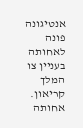אנטיגונה פונה לאחותה בעניין צו המלך קריאון. אחותה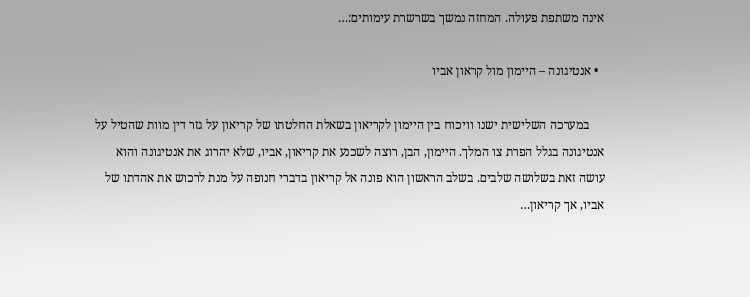אינה משתפת פעולה. המחזה נמשך בשרשרת עימותים:…

  • אנטיגונה – היימון מול קראון אביו

     במערכה השלישית ישנו וויכוח בין היימון לקריאון בשאלת החלטתו של קריאון על גזר דין מוות שהטיל על אנטיגונה בגלל הפרת צו המלך. היימון, הבן, רוצה לשכנע את קריאון, אביו, שלא יהרוג את אנטיגונה והוא עושה זאת בשלושה שלבים. בשלב הראשון הוא פונה אל קריאון בדברי חנופה על מנת לרכוש את אהדתו של אביו, אך קריאון…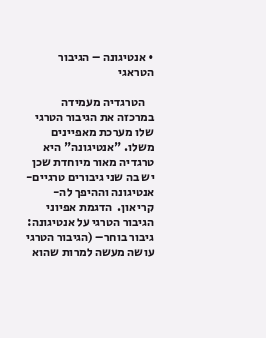• אנטיגונה – הגיבור הטראגי

    הטרגדיה מעמידה במרכזה את הגיבור הטרגי שלו מערכת מאפיינים משלו. "אנטיגונה" היא טרגדיה מאור מיוחדת שכן יש בה שני גיבורים טרגיים- אנטיגונה וההיפך לה-קריאון.  הדגמת אפיוני הגיבור הטרגי על אנטיגונה: גיבור בוחר– (הגיבור הטרגי עושה מעשה למרות שהוא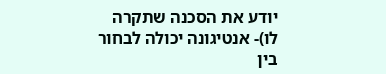יודע את הסכנה שתקרה לו)- אנטיגונה יכולה לבחור בין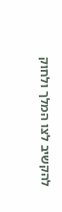להקשיב לצו המלך ולחוק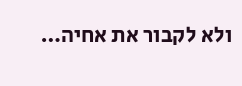ולא לקבור את אחיה…